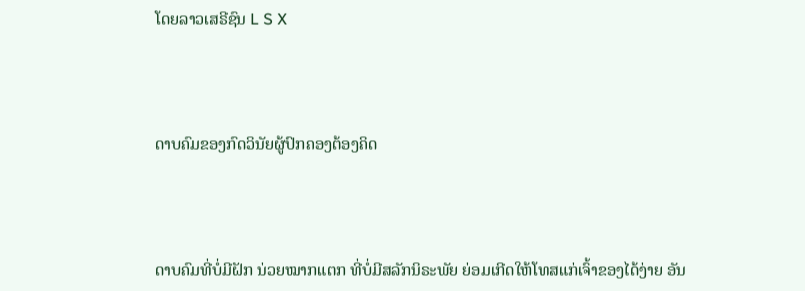ໂດຍລາວເສຣີຊົນ L S X



ດາບຄົມຂອງກົດວິນັຍຜູ້ປົກຄອງຕ້ອງຄິດ



ດາບຄົມທີ່ບໍ່ມີຝັກ ນ່ວຍໝາກແຕກ ທີ່ບໍ່ມີສລັກນິຣະພັຍ ຍ່ອມເກີດໃຫ້ໂທສແກ່ເຈົ້າຂອງໄດ້ງ່າຍ ອັນ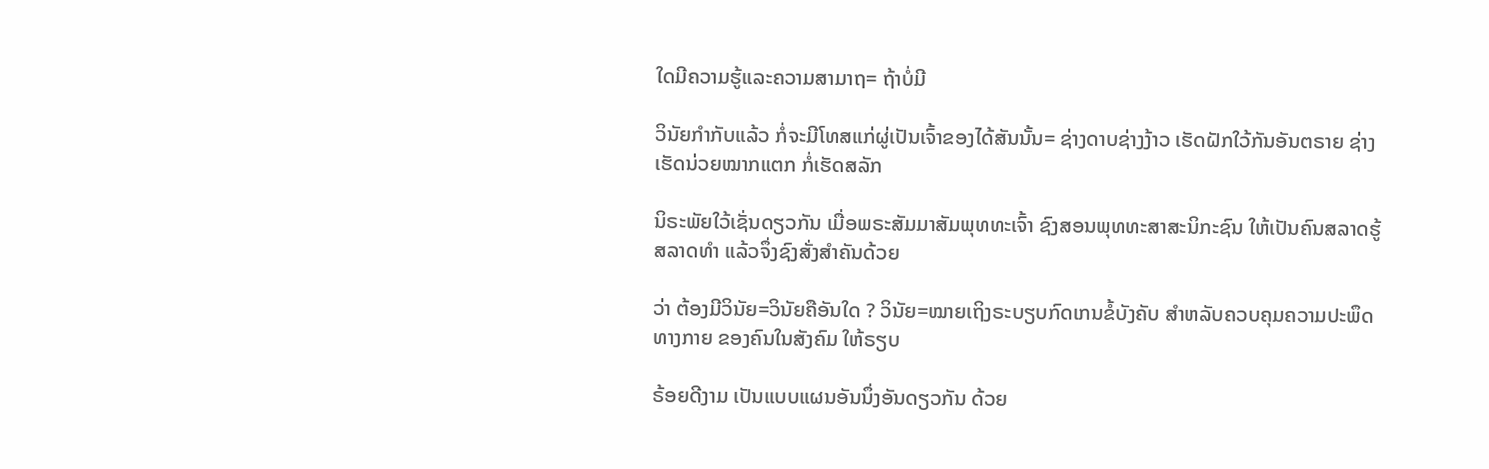ໃດມີຄວາມຮູ້ແລະຄວາມສາມາຖ= ຖ້າບໍ່ມີ

ວິນັຍກຳກັບແລ້ວ ກໍ່ຈະມີໂທສແກ່ຜູ່ເປັນເຈົ້າຂອງໄດ້ສັນນັ້ນ= ຊ່າງດາບຊ່າງງ້າວ ເຮັດຝັກໃວ້ກັນອັນຕຣາຍ ຊ່າງເຮັດນ່ວຍໝາກແຕກ ກໍ່ເຮັດສລັກ

ນິຣະພັຍໃວ້ເຊັ່ນດຽວກັນ ເມື່ອພຣະສັມມາສັມພຸທທະເຈົ້າ ຊົງສອນພຸທທະສາສະນິກະຊົນ ໃຫ້ເປັນຄົນສລາດຮູ້ ສລາດທຳ ແລ້ວຈຶ່ງຊົງສັ່ງສຳຄັນດ້ວຍ

ວ່າ ຕ້ອງມີວິນັຍ=ວິນັຍຄືອັນໃດ ? ວິນັຍ=ໝາຍເຖິງຣະບຽບກົດເກນຂໍ້ບັງຄັບ ສຳຫລັບຄວບຄຸມຄວາມປະພຶດທາງກາຍ ຂອງຄົນໃນສັງຄົມ ໃຫ້ຣຽບ

ຣ້ອຍດີງາມ ເປັນແບບແຜນອັນນຶ່ງອັນດຽວກັນ ດ້ວຍ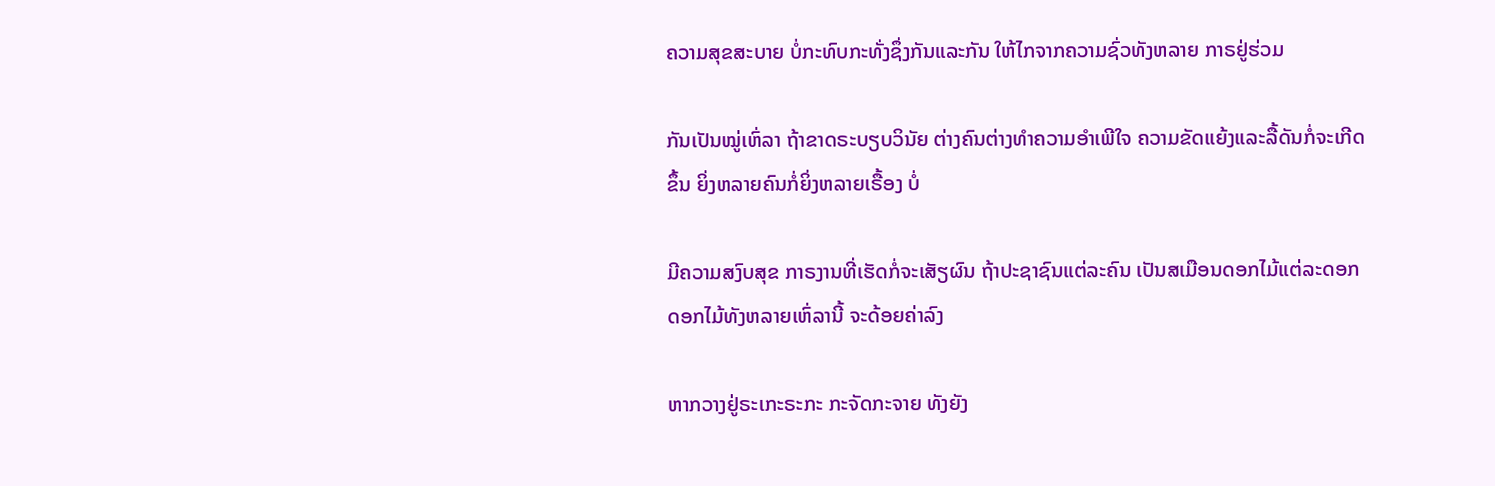ຄວາມສຸຂສະບາຍ ບໍ່ກະທົບກະທັ່ງຊຶ່ງກັນແລະກັນ ໃຫ້ໄກຈາກຄວາມຊົ່ວທັງຫລາຍ ກາຣຢູ່ຮ່ວມ

ກັນເປັນໝູ່ເຫົ່ລາ ຖ້າຂາດຣະບຽບວິນັຍ ຕ່າງຄົນຕ່າງທຳຄວາມອຳເພີໃຈ ຄວາມຂັດແຍ້ງແລະລື້ດັນກໍ່ຈະເກີດຂຶ້ນ ຍິ່ງຫລາຍຄົນກໍ່ຍິ່ງຫລາຍເຣື້ອງ ບໍ່

ມີຄວາມສງົບສຸຂ ກາຣງານທີ່ເຮັດກໍ່ຈະເສັຽຜົນ ຖ້າປະຊາຊົນແຕ່ລະຄົນ ເປັນສເມືອນດອກໄມ້ແຕ່ລະດອກ ດອກໄມ້ທັງຫລາຍເຫົ່ລານີ້ ຈະດ້ອຍຄ່າລົງ

ຫາກວາງຢູ່ຣະເກະຣະກະ ກະຈັດກະຈາຍ ທັງຍັງ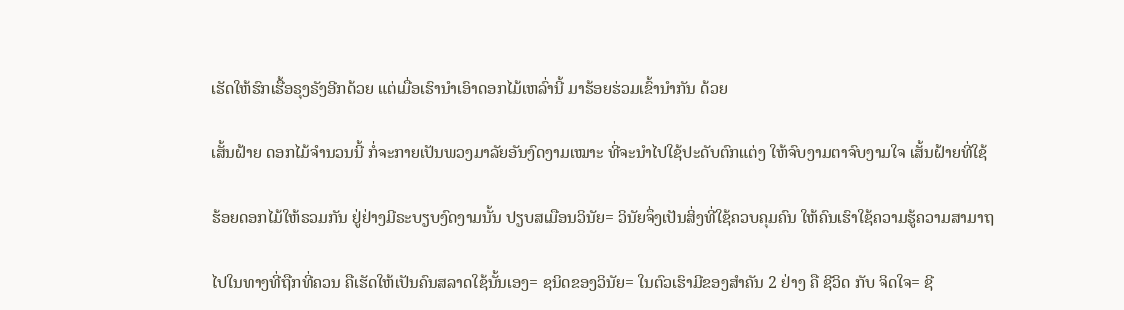ເຮັດໃຫ້ຮົກເຮື້ອຣຸງຣັງອີກດ້ວຍ ແຕ່ເມື່ອເຮົານຳເອົາດອກໄມ້ເຫລົ່ານີ້ ມາຮ້ອຍຮ່ວມເຂົ້ານຳກັນ ດ້ວຍ

ເສັ້ນຝ້າຍ ດອກໄມ້ຈຳນວນນີ້ ກໍ່ຈະກາຍເປັນພວງມາລັຍອັນງົດງາມເໝາະ ທີ່ຈະນຳໄປໃຊ້ປະດັບຕົກແຕ່ງ ໃຫ້ຈົບງາມຕາຈົບງາມໃຈ ເສັ້ນຝ້າຍທີ່ໃຊ້

ຮ້ອຍດອກໄມ້ໃຫ້ຣວມກັນ ຢູ່ຢ່າງມີຣະບຽບງົດງາມນັ້ນ ປຽບສເມືອນວິນັຍ= ວິນັຍຈຶ່ງເປັນສິ່ງທີ່ໃຊ້ຄວບຄຸມຄົນ ໃຫ້ຄົນເຮົາໃຊ້ຄວາມຮູ້ຄວາມສາມາຖ

ໄປໃນທາງທີ່ຖືກທີ່ຄວນ ຄືເຮັດໃຫ້ເປັນຄົນສລາດໃຊ້ນັ້ນເອງ= ຊນິດຂອງວິນັຍ= ໃນຕົວເຮົາມີຂອງສຳຄັນ 2 ຢ່າງ ຄື ຊີວິດ ກັບ ຈິດໃຈ= ຊີ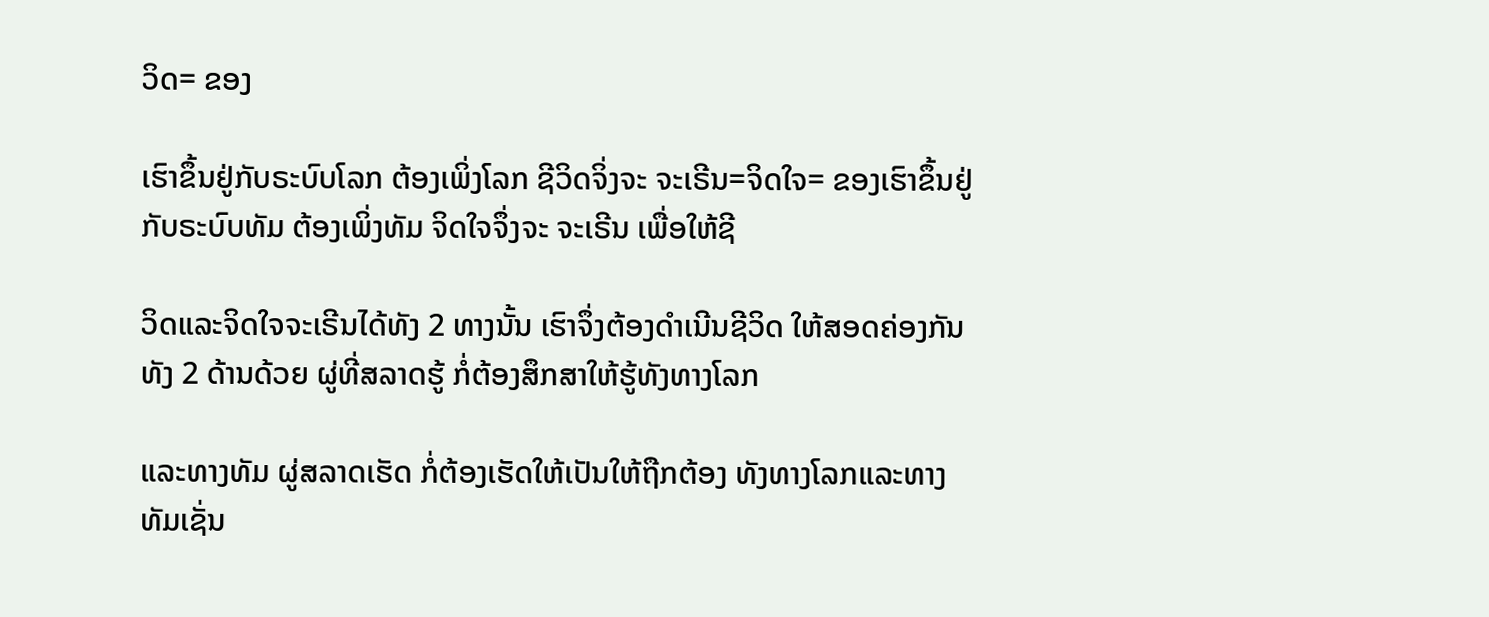ວິດ= ຂອງ

ເຮົາຂຶ້ນຢູ່ກັບຣະບົບໂລກ ຕ້ອງເພິ່ງໂລກ ຊີວິດຈິ່ງຈະ ຈະເຣີນ=ຈິດໃຈ= ຂອງເຮົາຂຶ້ນຢູ່ກັບຣະບົບທັມ ຕ້ອງເພິ່ງທັມ ຈິດໃຈຈຶ່ງຈະ ຈະເຣີນ ເພື່ອໃຫ້ຊີ

ວິດແລະຈິດໃຈຈະເຣີນໄດ້ທັງ 2 ທາງນັ້ນ ເຮົາຈຶ່ງຕ້ອງດຳເນີນຊີວິດ ໃຫ້ສອດຄ່ອງກັນທັງ 2 ດ້ານດ້ວຍ ຜູ່ທີ່ສລາດຮູ້ ກໍ່ຕ້ອງສຶກສາໃຫ້ຮູ້ທັງທາງໂລກ

ແລະທາງທັມ ຜູ່ສລາດເຮັດ ກໍ່ຕ້ອງເຮັດໃຫ້ເປັນໃຫ້ຖືກຕ້ອງ ທັງທາງໂລກແລະທາງທັມເຊັ່ນ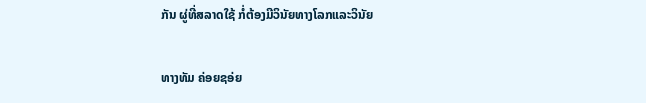ກັນ ຜູ່ທີ່ສລາດໃຊ້ ກໍ່ຕ້ອງມີວິນັຍທາງໂລກແລະວິນັຍ

ທາງທັມ ຄ່ອຍຊອ່ຍ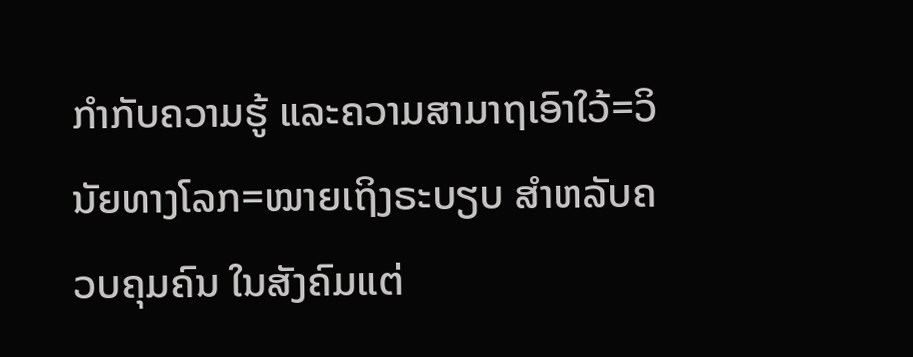ກຳກັບຄວາມຮູ້ ແລະຄວາມສາມາຖເອົາໃວ້=ວິນັຍທາງໂລກ=ໝາຍເຖິງຣະບຽບ ສຳຫລັບຄວບຄຸມຄົນ ໃນສັງຄົມແຕ່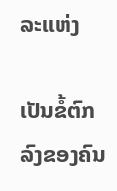ລະແຫ່ງ

ເປັນຂໍ້ຕົກລົງຂອງຄົນ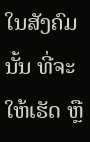ໃນສັງຄົມນັ້ນ ທີ່ຈະໃຫ້ເຮັດ ຫຼື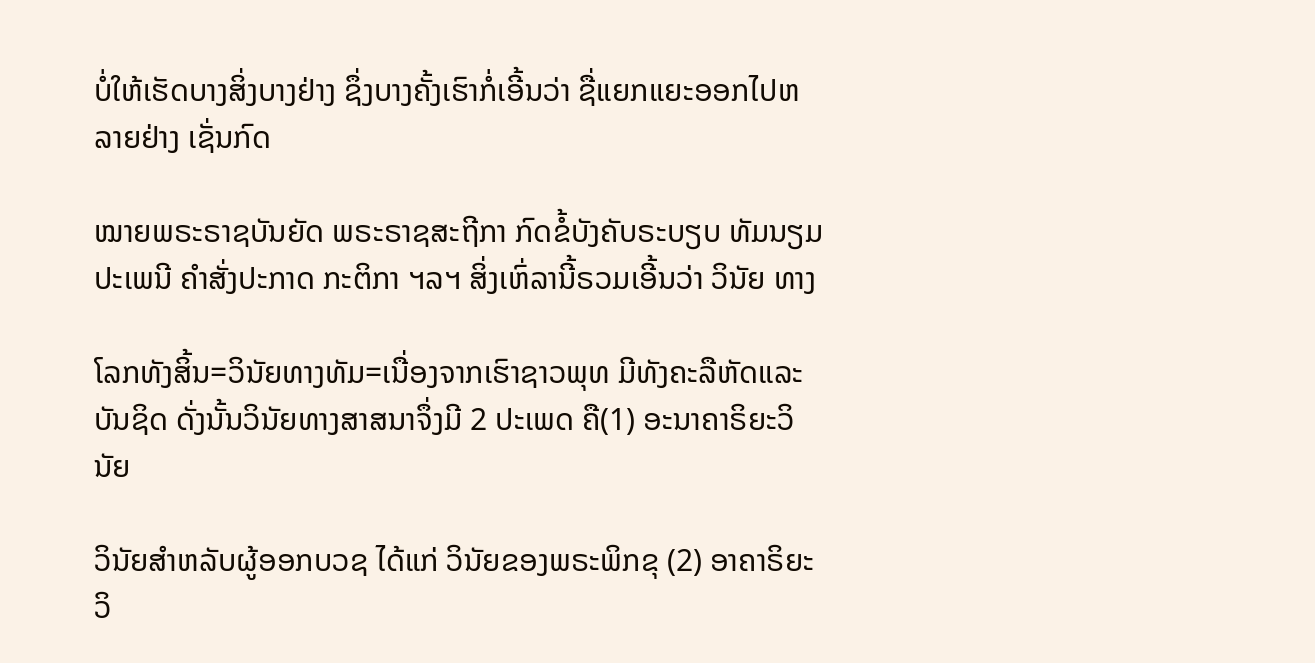ບໍ່ໃຫ້ເຮັດບາງສິ່ງບາງຢ່າງ ຊຶ່ງບາງຄັ້ງເຮົາກໍ່ເອີ້ນວ່າ ຊື່ແຍກແຍະອອກໄປຫລາຍຢ່າງ ເຊັ່ນກົດ

ໝາຍພຣະຣາຊບັນຍັດ ພຣະຣາຊສະຖີກາ ກົດຂໍ້ບັງຄັບຣະບຽບ ທັມນຽມປະເພນີ ຄຳສັ່ງປະກາດ ກະຕິກາ ຯລຯ ສິ່ງເຫົ່ລານີ້ຣວມເອີ້ນວ່າ ວິນັຍ ທາງ

ໂລກທັງສິ້ນ=ວິນັຍທາງທັມ=ເນື່ອງຈາກເຮົາຊາວພຸທ ມີທັງຄະລືຫັດແລະບັນຊິດ ດັ່ງນັ້ນວິນັຍທາງສາສນາຈຶ່ງມີ 2 ປະເພດ ຄື(1) ອະນາຄາຣິຍະວິນັຍ

ວິນັຍສຳຫລັບຜູ້ອອກບວຊ ໄດ້ແກ່ ວິນັຍຂອງພຣະພິກຂຸ (2) ອາຄາຣິຍະວິ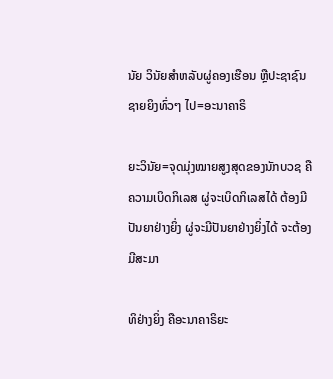ນັຍ ວິນັຍສຳຫລັບຜູ່ຄອງເຮືອນ ຫຼືປະຊາຊົນຊາຍຍິງທົ່ວໆ ໄປ=ອະນາຄາຣິ

ຍະວິນັຍ=ຈຸດມຸ່ງໝາຍສູງສຸດຂອງນັກບວຊ ຄືຄວາມເບິດກິເລສ ຜູ່ຈະເບິດກິເລສໄດ້ ຕ້ອງມີປັນຍາຢ່າງຍິ່ງ ຜູ່ຈະມີປັນຍາຢ່າງຍິ່ງໄດ້ ຈະຕ້ອງມີສະມາ

ທິຢ່າງຍິ່ງ ຄືອະນາຄາຣິຍະ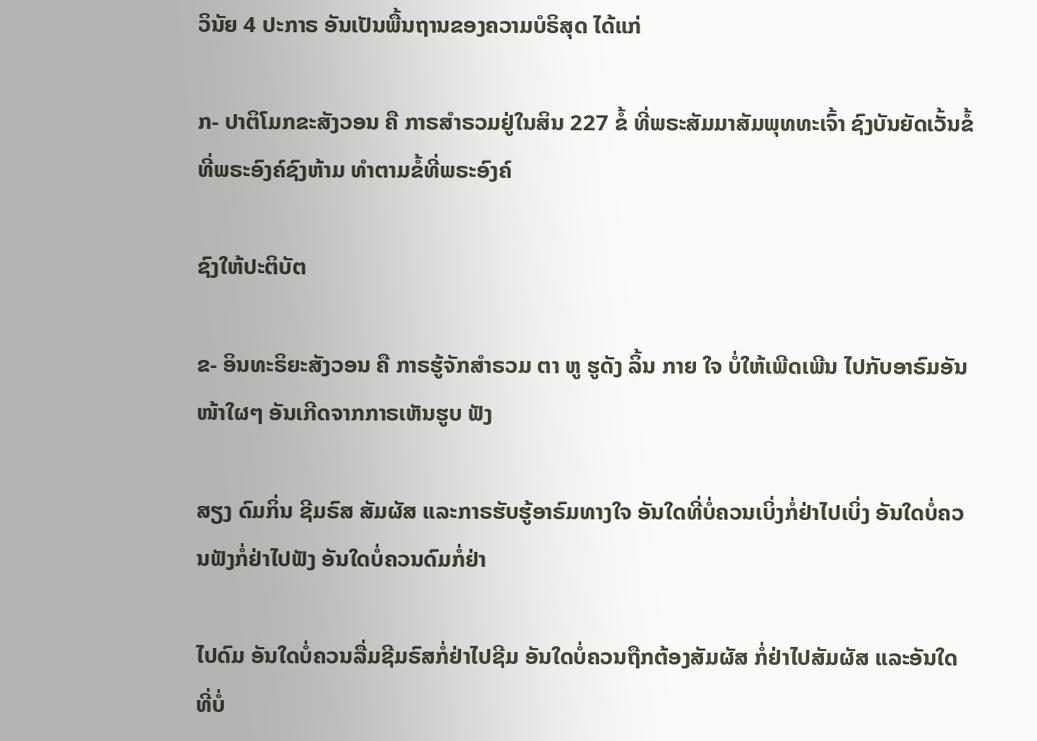ວິນັຍ 4 ປະກາຣ ອັນເປັນພື້ນຖານຂອງຄວາມບໍຣິສຸດ ໄດ້ແກ່

ກ- ປາຕິໂມກຂະສັງວອນ ຄື ກາຣສຳຣວມຢູ່ໃນສິນ 227 ຂໍ້ ທີ່ພຣະສັມມາສັມພຸທທະເຈົ້າ ຊົງບັນຍັດເວັ້ນຂໍ້ທີ່ພຣະອົງຄ໌ຊົງຫ້າມ ທຳຕາມຂໍ້ທີ່ພຣະອົງຄ໌

ຊົງໃຫ້ປະຕິບັຕ

ຂ- ອິນທະຣິຍະສັງວອນ ຄື ກາຣຮູ້ຈັກສຳຣວມ ຕາ ຫູ ຮູດັງ ລິ້ນ ກາຍ ໃຈ ບໍ່ໃຫ້ເພີດເພີນ ໄປກັບອາຣົມອັນໜ້າໃຜໆ ອັນເກີດຈາກກາຣເຫັນຮູບ ຟັງ

ສຽງ ດົມກິ່ນ ຊີມຣົສ ສັມຜັສ ແລະກາຣຮັບຮູ້ອາຣົມທາງໃຈ ອັນໃດທີ່ບໍ່ຄວນເບິ່ງກໍ່ຢ່າໄປເບິ່ງ ອັນໃດບໍ່ຄວນຟັງກໍ່ຢ່າໄປຟັງ ອັນໃດບໍ່ຄວນດົມກໍ່ຢ່າ

ໄປດົມ ອັນໃດບໍ່ຄວນລື່ມຊີມຣົສກໍ່ຢ່າໄປຊີມ ອັນໃດບໍ່ຄວນຖືກຕ້ອງສັມຜັສ ກໍ່ຢ່າໄປສັມຜັສ ແລະອັນໃດທີ່ບໍ່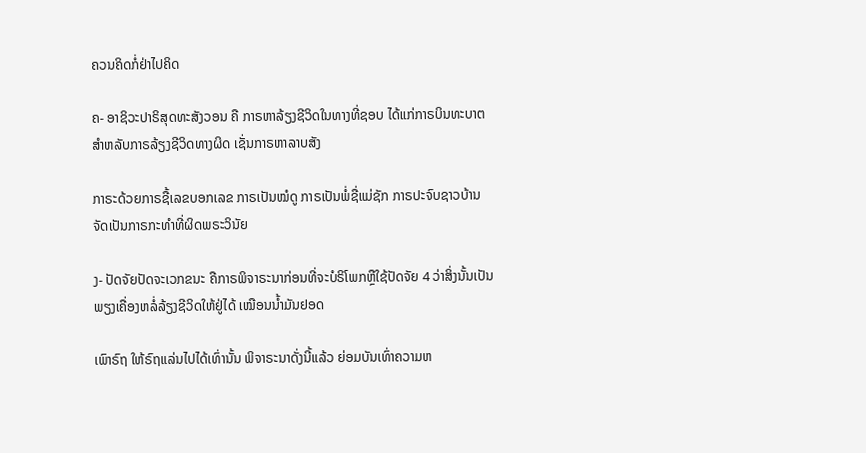ຄວນຄິດກໍ່ຢ່າໄປຄິດ

ຄ- ອາຊິວະປາຣິສຸດທະສັງວອນ ຄື ກາຣຫາລ້ຽງຊີວິດໃນທາງທີ່ຊອບ ໄດ້ແກ່ກາຣບິນທະບາຕ ສຳຫລັບກາຣລ້ຽງຊີວິດທາງຜິດ ເຊັ່ນກາຣຫາລາບສັງ

ກາຣະດ້ວຍກາຣຊື້ເລຂບອກເລຂ ກາຣເປັນໝໍດູ ກາຣເປັນພໍ່ຊື່ແມ່ຊັກ ກາຣປະຈົບຊາວບ້ານ ຈັດເປັນກາຣກະທຳທີ່ຜິດພຣະວິນັຍ

ງ- ປັດຈັຍປັດຈະເວກຂນະ ຄືກາຣພິຈາຣະນາກ່ອນທີ່ຈະບໍຣິໂພກຫຼືໃຊ້ປັດຈັຍ 4 ວ່າສິ່ງນັ້ນເປັນພຽງເຄື່ອງຫລໍ່ລ້ຽງຊີວິດໃຫ້ຢູ່ໄດ້ ເໝືອນນໍ້າມັນຢອດ

ເພົາຣົຖ ໃຫ້ຣົຖແລ່ນໄປໄດ້ເທົ່ານັ້ນ ພິຈາຣະນາດັ່ງນີ້ແລ້ວ ຍ່ອມບັນເທົ່າຄວາມຫ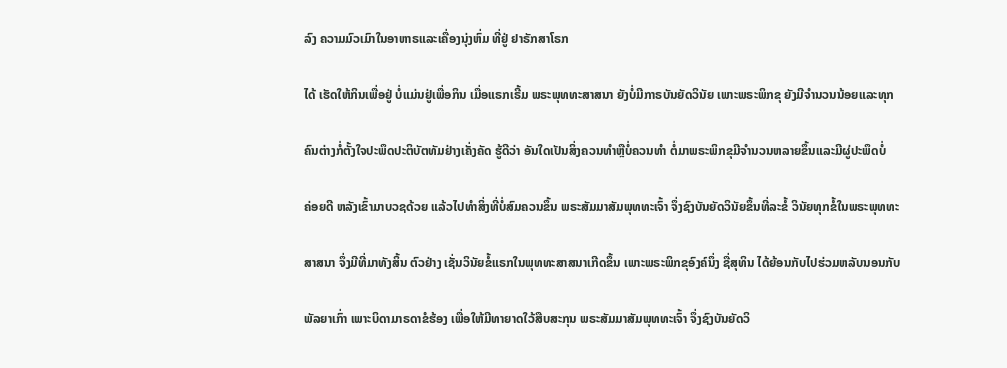ລົງ ຄວາມມົວເມົາໃນອາຫາຣແລະເຄື່ອງນຸ່ງຫົ່ມ ທີ່ຢູ່ ຢາຣັກສາໂຣກ

ໄດ້ ເຮັດໃຫ້ກິນເພື່ອຢູ່ ບໍ່ແມ່ນຢູ່ເພື່ອກິນ ເມື່ອແຣກເຣີ້ມ ພຣະພຸທທະສາສນາ ຍັງບໍ່ມີກາຣບັນຍັດວິນັຍ ເພາະພຣະພິກຂຸ ຍັງມີຈຳນວນນ້ອຍແລະທຸກ

ຄົນຕ່າງກໍ່ຕັ້ງໃຈປະພຶດປະຕິບັຕທັມຢ່າງເຄັ່ງຄັດ ຮູ້ດີວ່າ ອັນໃດເປັນສິ່ງຄວນທຳຫຼືບໍ່ຄວນທຳ ຕໍ່ມາພຣະພິກຂຸມີຈຳນວນຫລາຍຂຶ້ນແລະມີຜູ່ປະພຶດບໍ່

ຄ່ອຍດີ ຫລັງເຂົ້າມາບວຊດ້ວຍ ແລ້ວໄປທຳສິ່ງທີ່ບໍ່ສົມຄວນຂຶ້ນ ພຣະສັມມາສັມພຸທທະເຈົ້າ ຈຶ່ງຊົງບັນຍັດວິນັຍຂຶ້ນທີ່ລະຂໍ້ ວິນັຍທຸກຂໍ້ໃນພຣະພຸທທະ

ສາສນາ ຈຶ່ງມີທີ່ມາທັງສິ້ນ ຕົວຢ່າງ ເຊັ່ນວິນັຍຂໍ້ແຣກໃນພຸທທະສາສນາເກີດຂຶ້ນ ເພາະພຣະພິກຂຸອົງຄ໌ນຶ່ງ ຊື່ສຸທິນ ໄດ້ຍ້ອນກັບໄປຮ່ວມຫລັບນອນກັບ

ພັລຍາເກົ່າ ເພາະບິດາມາຣດາຂໍຮ້ອງ ເພື່ອໃຫ້ມີທາຍາດໃວ້ສືບສະກຸນ ພຣະສັມມາສັມພຸທທະເຈົ້າ ຈຶ່ງຊົງບັນຍັດວິ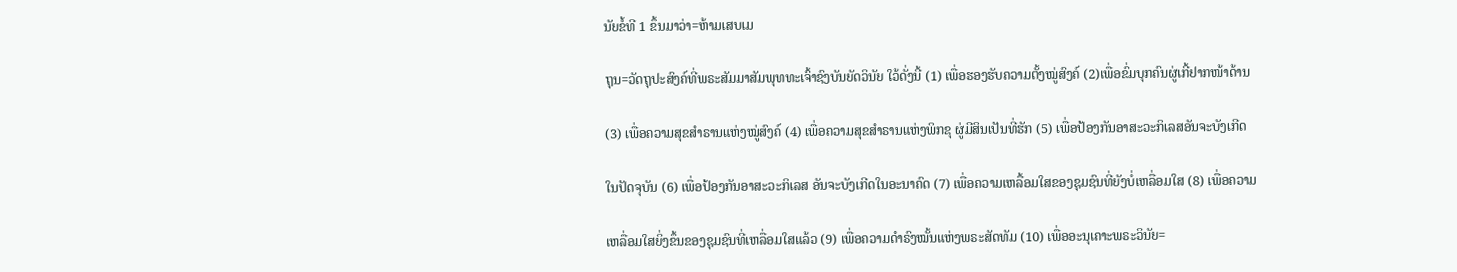ນັຍຂໍ້ທີ 1 ຂຶ້ນມາວ່າ=ຫ້າມເສບເມ

ຖຸນ=ວັດຖຸປະສົງຄ໌ທີ່ພຣະສັມມາສັມພຸທທະເຈົ້າຊົງບັນຍັດວິນັຍ ໃວ້ດັ່ງນີ້ (1) ເພື່ອຮອງຮັບຄວາມຕັ້ງໝູ່ສົງຄ໌ (2)ເພື່ອຂົ່ມບຸກຄົນຜູ່ເກີ້ຢາກໜ້າດ້ານ

(3) ເພື່ອຄວາມສຸຂສຳຣານແຫ່ງໝູ່ສົງຄ໌ (4) ເພື່ອຄວາມສຸຂສຳຣານແຫ່ງພິກຂຸ ຜູ່ມີສິນເປັນທີ່ຮັກ (5) ເພື່ອປ້ອງກັນອາສະວະກິເລສອັນຈະບັງເກີດ

ໃນປັດຈຸບັນ (6) ເພື່ອປ້ອງກັນອາສະວະກິເລສ ອັນຈະບັງເກີດໃນອະນາຄົດ (7) ເພື່ອຄວາມເຫລື້ອມໃສຂອງຊຸມຊົນທີ່ຍັງບໍ່ເຫລື່ອມໃສ (8) ເພື່ອຄວາມ

ເຫລື່ອມໃສຍິ່ງຂຶ້ນຂອງຊຸມຊົນທີ່ເຫລື່ອມໃສແລ້ວ (9) ເພື່ອຄວາມດຳຣົງໝັ້ນແຫ່ງພຣະສັດທັມ (10) ເພື່ອອະນຸເຄາະພຣະວິນັຍ=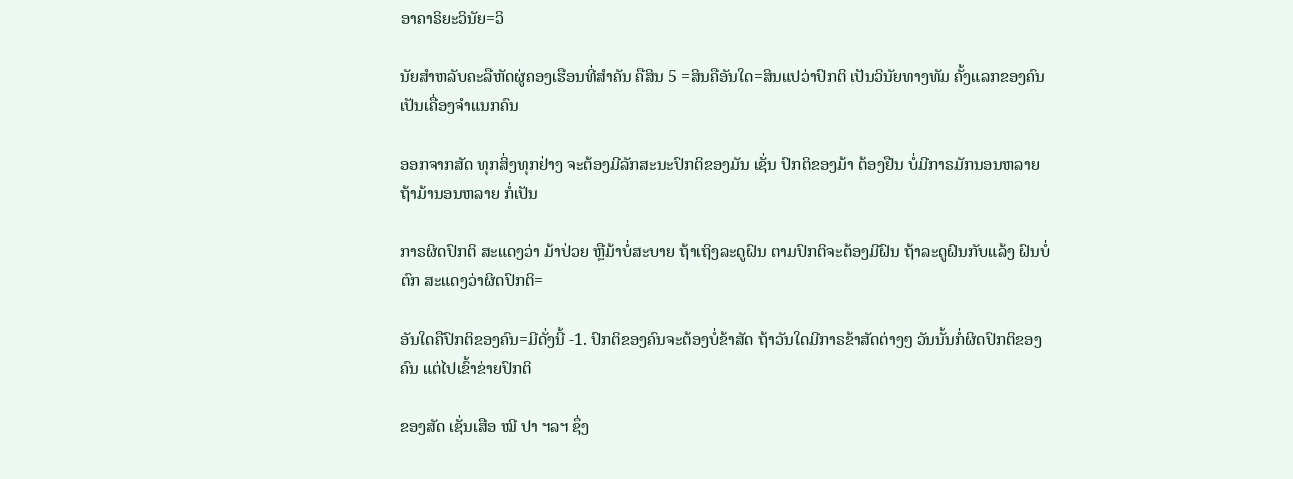ອາຄາຣິຍະວິນັຍ=ວິ

ນັຍສຳຫລັບຄະລືຫັດຜູ່ຄອງເຮືອນທີ່ສຳຄັນ ຄືສິນ 5 =ສິນຄືອັນໃດ=ສິນແປວ່າປົກຕິ ເປັນວິນັຍທາງທັມ ຄັ້ງແລກຂອງຄົນ ເປັນເຄື່ອງຈຳແນກຄົນ

ອອກຈາກສັດ ທຸກສິ່ງທຸກຢ່າງ ຈະຕ້ອງມີລັກສະນະປົກຕິຂອງມັນ ເຊັ່ນ ປົກຕິຂອງມ້າ ຕ້ອງຢືນ ບໍ່ມີກາຣມັກນອນຫລາຍ ຖ້າມ້ານອນຫລາຍ ກໍ່ເປັນ

ກາຣຜິດປົກຕິ ສະແດງວ່າ ມ້າປ່ວຍ ຫຼືມ້າບໍ່ສະບາຍ ຖ້າເຖິງລະດູຝົນ ຕາມປົກຕິຈະຕ້ອງມີຝົນ ຖ້າລະດູຝົນກັບແລ້ງ ຝົນບໍ່ຕົກ ສະແດງວ່າຜິດປົກຕິ=

ອັນໃດຄືປົກຕິຂອງຄົນ=ມີດັ່ງນີ້ -1. ປົກຕິຂອງຄົນຈະຕ້ອງບໍ່ຂ້າສັດ ຖ້າວັນໃດມີກາຣຂ້າສັດຕ່າງໆ ວັນນັ້ນກໍ່ຜິດປົກຕິຂອງຄົນ ແຕ່ໄປເຂົ້າຂ່າຍປົກຕິ

ຂອງສັດ ເຊັ່ນເສືອ ໝີ ປາ ຯລຯ ຊຶ່ງ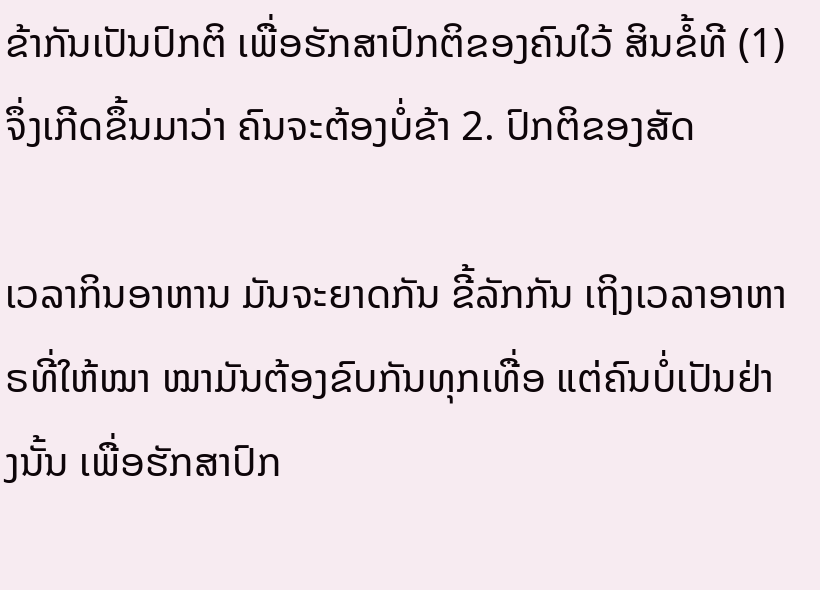ຂ້າກັນເປັນປົກຕິ ເພື່ອຮັກສາປົກຕິຂອງຄົນໃວ້ ສິນຂໍ້ທີ (1) ຈຶ່ງເກີດຂຶ້ນມາວ່າ ຄົນຈະຕ້ອງບໍ່ຂ້າ 2. ປົກຕິຂອງສັດ

ເວລາກິນອາຫານ ມັນຈະຍາດກັນ ຂີ້ລັກກັນ ເຖິງເວລາອາຫາຣທີ່ໃຫ້ໝາ ໝາມັນຕ້ອງຂົບກັນທຸກເທື່ອ ແຕ່ຄົນບໍ່ເປັນຢ່າງນັ້ນ ເພື່ອຮັກສາປົກ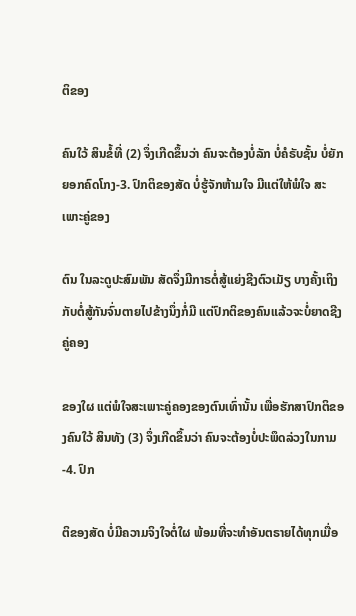ຕິຂອງ

ຄົນໃວ້ ສິນຂໍ້ທີ່ (2) ຈຶ່ງເກີດຂຶ້ນວ່າ ຄົນຈະຕ້ອງບໍ່ລັກ ບໍ່ຄໍຣັບຊັ້ນ ບໍ່ຍັກຍອກຄົດໂກງ-3. ປົກຕິຂອງສັດ ບໍ່ຮູ້ຈັກຫ້າມໃຈ ມີແຕ່ໃຫ້ພໍໃຈ ສະເພາະຄູ່ຂອງ

ຕົນ ໃນລະດູປະສົມພັນ ສັດຈຶ່ງມີກາຣຕໍ່ສູ້ແຍ່ງຊີງຕົວເມັຽ ບາງຄັ້ງເຖິງກັບຕໍ່ສູ້ກັນຈົ່ນຕາຍໄປຂ້າງນຶ່ງກໍ່ມີ ແຕ່ປົກຕິຂອງຄົນແລ້ວຈະບໍ່ຍາດຊີງຄູ່ຄອງ

ຂອງໃຜ ແຕ່ພໍໃຈສະເພາະຄູ່ຄອງຂອງຕົນເທົ່ານັ້ນ ເພື່ອຮັກສາປົກຕິຂອງຄົນໃວ້ ສິນທັງ (3) ຈຶ່ງເກີດຂຶ້ນວ່າ ຄົນຈະຕ້ອງບໍ່ປະພຶດລ່ວງໃນກາມ-4. ປົກ

ຕິຂອງສັດ ບໍ່ມີຄວາມຈິງໃຈຕໍ່ໃຜ ພ້ອມທີ່ຈະທຳອັນຕຣາຍໄດ້ທຸກເມື່ອ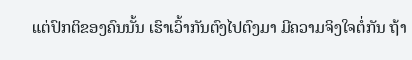ແຕ່ປົກຕິຂອງຄົນນັ້ນ ເຮົາເວົ້າກັນຕົງໄປຕົງມາ ມີຄວາມຈິງໃຈຕໍ່ກັນ ຖ້າ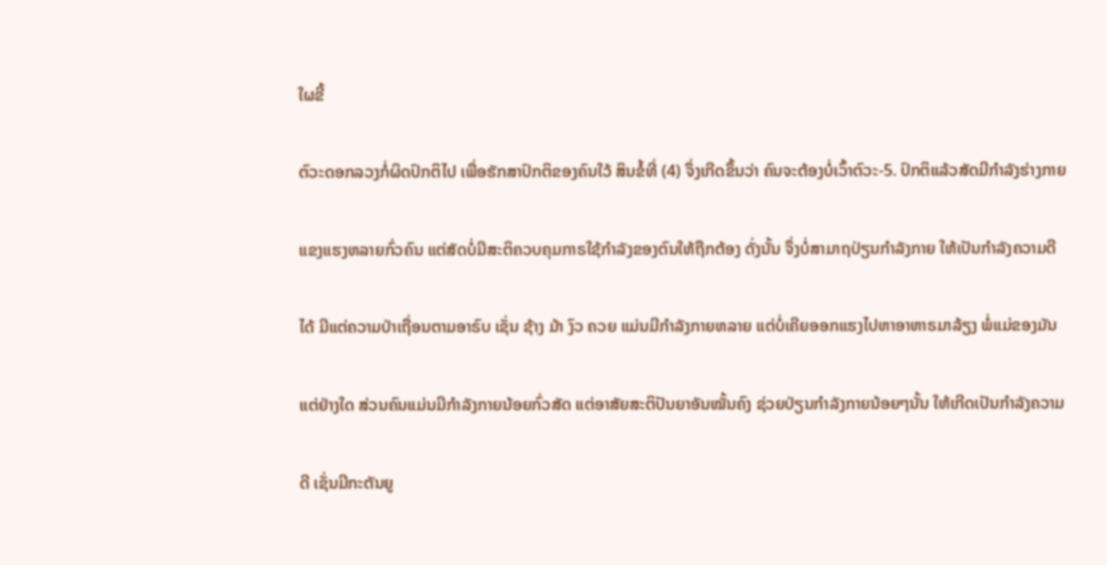ໃຜຂີ້

ຕົວະດອກລວງກໍ່ຜິດປົກຕິໄປ ເພື່ອຮັກສາປົກຕິຂອງຄົນໃວ້ ສິນຂໍ້ທີ່ (4) ຈຶ່ງເກີດຂຶ້ນວ່າ ຄົນຈະຕ້ອງບໍ່ເວົ້າຕົວະ-5. ປົກຕິແລ້ວສັດມີກຳລັງຮ່າງກາຍ

ແຂງແຮງຫລາຍກົ່ວຄົນ ແຕ່ສັດບໍ່ມີສະຕິຄວບຄຸມກາຣໃຊ້ກຳລັງຂອງຕົນໃຫ້ຖືກຕ້ອງ ດັ່ງນັ້ນ ຈຶ່ງບໍ່ສາມາຖປ່ຽນກຳລັງກາຍ ໃຫ້ເປັນກຳລັງຄວາມດີ

ໄດ້ ມີແຕ່ຄວາມປ່າເຖື່ອນຕາມອາຣົບ ເຊັ່ນ ຊ້າງ ມ້າ ງົວ ຄວຍ ແມ່ນມີກຳລັງກາຍຫລາຍ ແຕ່ບໍ່ເຄີຍອອກແຮງໄປຫາອາຫາຣມາລ້ຽງ ພໍ່ແມ່ຂອງມັນ

ແຕ່ຢ່າງໃດ ສ່ວນຄົນແມ່ນມີກຳລັງກາຍນ້ອຍກົ່ວສັດ ແຕ່ອາສັຍສະຕິປັນຍາອັນໝັ້ນຄົງ ຊ່ວຍປ່ຽນກຳລັງກາຍນ້ອຍໆນັ້ນ ໃຫ້ເກີດເປັນກຳລັງຄວາມ

ດີ ເຊັ່ນມີກະຕັນຍູ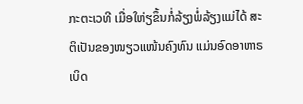ກະຕະເວທີ ເມື່ອໃຫ່ຽຂຶ້ນກໍ່ລ້ຽງພໍ່ລ້ຽງແມ່ໄດ້ ສະຕິເປັນຂອງໜຽວແໜ້ນຄົງທົນ ແມ່ນອົດອາຫາຣເບິດ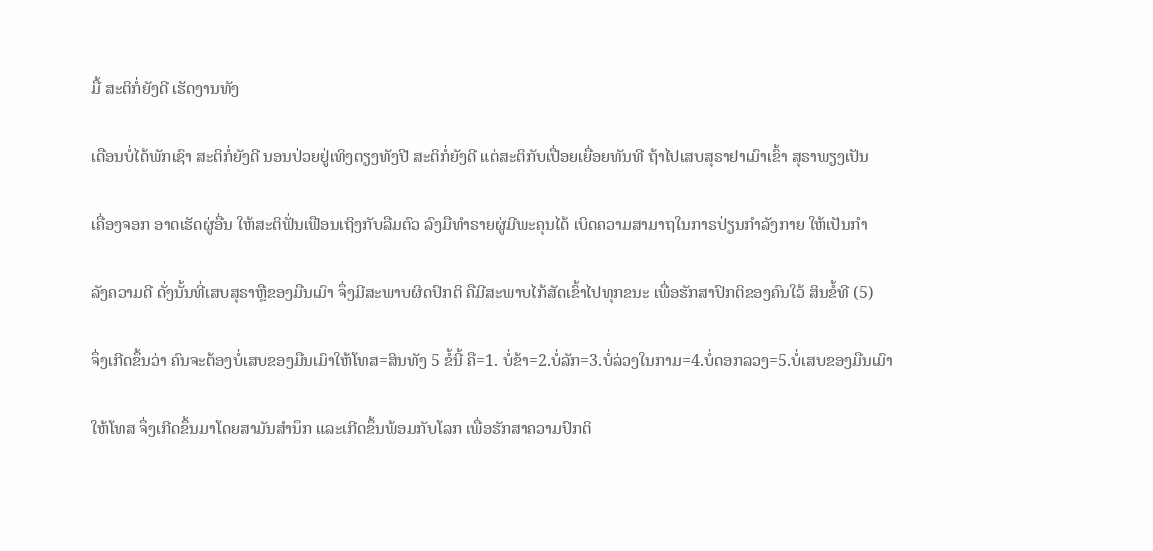ມື້ ສະຕິກໍ່ຍັງດີ ເຮັດງານທັງ

ເດືອນບໍ່ໄດ້ພັກເຊົາ ສະຕິກໍ່ຍັງດີ ນອນປ່ວຍຢູ່ເທິງຕຽງທັງປີ ສະຕິກໍ່ຍັງດີ ແຕ່ສະຕິກັບເປື່ອຍເຍື່ອຍທັນທີ ຖ້າໄປເສບສຸຣາຢາເມົາເຂົ້າ ສຸຣາພຽງເປັນ

ເຄື່ອງຈອກ ອາດເຮັດຜູ່ອື່ນ ໃຫ້ສະຕິຟັ່ນເຟືອນເຖິງກັບລືມຕົວ ລົງມືທຳຣາຍຜູ່ມີພະຄຸນໄດ້ ເບິດຄວາມສາມາຖໃນກາຣປ່ຽນກຳລັງກາຍ ໃຫ້ເປັນກຳ

ລັງຄວາມດີ ດັ່ງນັ້ນທີ່ເສບສຸຣາຫຼືຂອງມືນເມົາ ຈຶ່ງມີສະພາບຜິດປົກຕິ ຄືມີສະພາບໄກ້ສັດເຂົ້າໄປທຸກຂນະ ເພື່ອຮັກສາປົກຕິຂອງຄົນໃວ້ ສິນຂໍ້ທີ (5)

ຈຶ່ງເກີດຂຶ້ນວ່າ ຄົນຈະຕ້ອງບໍ່ເສບຂອງມືນເມົາໃຫ້ໂທສ=ສິນທັງ 5 ຂໍ້ນີ້ ຄື=1. ບໍ່ຂ້າ=2.ບໍ່ລັກ=3.ບໍ່ລ່ວງໃນກາມ=4.ບໍ່ດອກລວງ=5.ບໍ່ເສບຂອງມືນເມົາ

ໃຫ້ໂທສ ຈຶ່ງເກີດຂຶ້ນມາໂດຍສາມັນສຳນຶກ ແລະເກີດຂຶ້ນພ້ອມກັບໂລກ ເພື່ອຮັກສາຄວາມປົກຕິ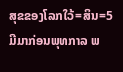ສຸຂຂອງໂລກໃວ້=ສິນ=5 ມີມາກ່ອນພຸທກາລ ພ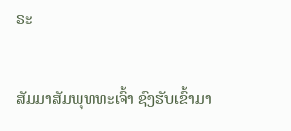ຣະ

ສັມມາສັມພຸທທະເຈົ້າ ຊົງຮັບເຂົ້າມາ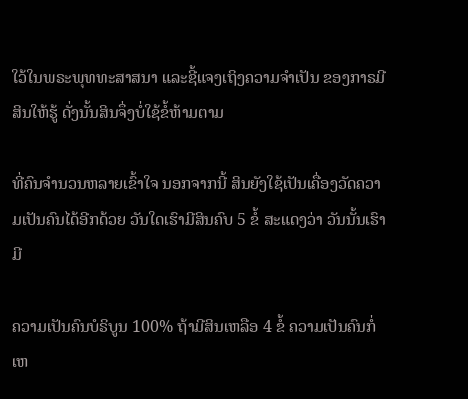ໃວ້ໃນພຣະພຸທທະສາສນາ ແລະຊີ້ແຈງເຖິງຄວາມຈຳເປັນ ຂອງກາຣມີສິນໃຫ້ຮູ້ ດັ່ງນັ້ນສິນຈຶ່ງບໍ່ໃຊ້ຂໍ້ຫ້າມຕາມ

ທີ່ຄົນຈຳນວນຫລາຍເຂົ້າໃຈ ນອກຈາກນີ້ ສິນຍັງໃຊ້ເປັນເຄື່ອງວັດຄວາມເປັນຄົນໄດ້ອີກດ້ວຍ ວັນໃດເຮົາມີສິນຄົບ 5 ຂໍ້ ສະແດງວ່າ ວັນນັ້ນເຮົາມີ

ຄວາມເປັນຄົນບໍຣິບູນ 100% ຖ້າມີສິນເຫລືອ 4 ຂໍ້ ຄວາມເປັນຄົນກໍ່ເຫ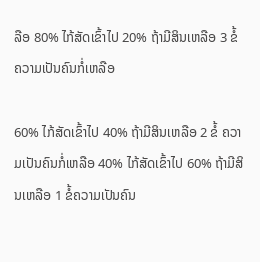ລືອ 80% ໄກ້ສັດເຂົ້າໄປ 20% ຖ້າມີສິນເຫລືອ 3 ຂໍ້ຄວາມເປັນຄົນກໍ່ເຫລືອ

60% ໄກ້ສັດເຂົ້າໄປ 40% ຖ້າມີສິນເຫລືອ 2 ຂໍ້ ຄວາມເປັນຄົນກໍ່ເຫລືອ 40% ໄກ້ສັດເຂົ້າໄປ 60% ຖ້າມີສິນເຫລືອ 1 ຂໍ້ຄວາມເປັນຄົນ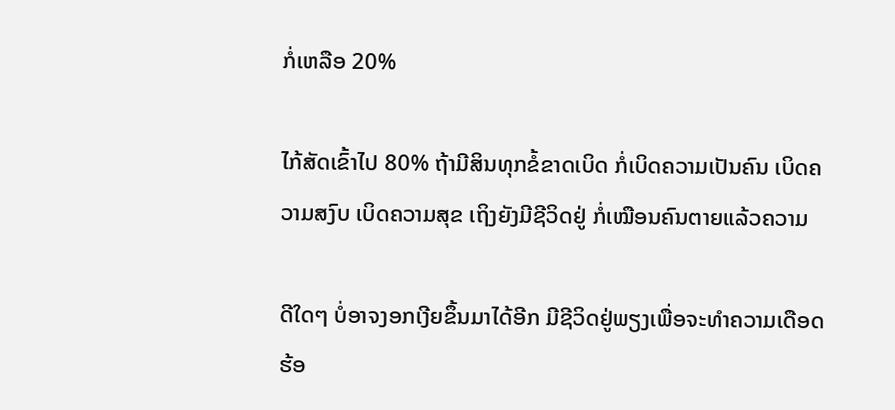ກໍ່ເຫລືອ 20%

ໄກ້ສັດເຂົ້າໄປ 80% ຖ້າມີສິນທຸກຂໍ້ຂາດເບິດ ກໍ່ເບິດຄວາມເປັນຄົນ ເບິດຄວາມສງົບ ເບິດຄວາມສຸຂ ເຖິງຍັງມີຊີວິດຢູ່ ກໍ່ເໝືອນຄົນຕາຍແລ້ວຄວາມ

ດີໃດໆ ບໍ່ອາຈງອກເງີຍຂຶ້ນມາໄດ້ອີກ ມີຊີວິດຢູ່ພຽງເພື່ອຈະທຳຄວາມເດືອດຮ້ອ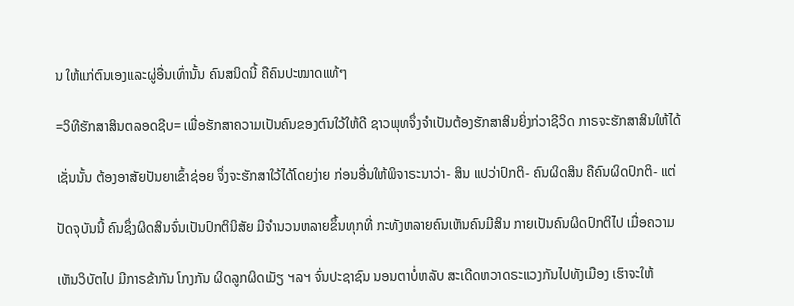ນ ໃຫ້ແກ່ຕົນເອງແລະຜູ່ອື່ນເທົ່ານັ້ນ ຄົນສນິດນີ້ ຄືຄົນປະໝາດແທ້ໆ

=ວິທີຮັກສາສິນຕລອດຊີບ= ເພື່ອຮັກສາຄວາມເປັນຄົນຂອງຕົນໃວ້ໃຫ້ດີ ຊາວພຸທຈຶ່ງຈຳເປັນຕ້ອງຮັກສາສິນຍິ່ງກ່ວາຊີວິດ ກາຣຈະຮັກສາສິນໃຫ້ໄດ້

ເຊັ່ນນັ້ນ ຕ້ອງອາສັຍປັນຍາເຂົ້າຊ່ອຍ ຈຶ່ງຈະຮັກສາໃວ້ໄດ້ໂດຍງ່າຍ ກ່ອນອື່ນໃຫ້ພິຈາຣະນາວ່າ- ສິນ ແປວ່າປົກຕິ- ຄົນຜິດສິນ ຄືຄົນຜິດປົກຕິ- ແຕ່

ປັດຈຸບັນນີ້ ຄົນຊຶ່ງຜິດສິນຈົ່ນເປັນປົກຕິນິສັຍ ມີຈຳນວນຫລາຍຂຶ້ນທຸກທີ່ ກະທັງຫລາຍຄົນເຫັນຄົນມີສິນ ກາຍເປັນຄົນຜິດປົກຕິໄປ ເມື່ອຄວາມ

ເຫັນວິບັຕໄປ ມີກາຣຂ້າກັນ ໂກງກັນ ຜິດລູກຜິດເມັຽ ຯລຯ ຈົ່ນປະຊາຊົນ ນອນຕາບໍ່ຫລັບ ສະເດີດຫວາດຣະແວງກັນໄປທັງເມືອງ ເຮົາຈະໃຫ້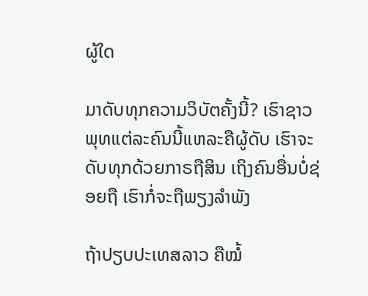ຜູ້ໃດ

ມາດັບທຸກຄວາມວິບັຕຄັ້ງນີ້? ເຮົາຊາວພຸທແຕ່ລະຄົນນີ້ແຫລະຄືຜູ້ດັບ ເຮົາຈະດັບທຸກດ້ວຍກາຣຖືສິນ ເຖິງຄົນອື່ນບໍ່ຊ່ອຍຖື ເຮົາກໍ່ຈະຖືພຽງລຳພັງ

ຖ້າປຽບປະເທສລາວ ຄືໝໍ້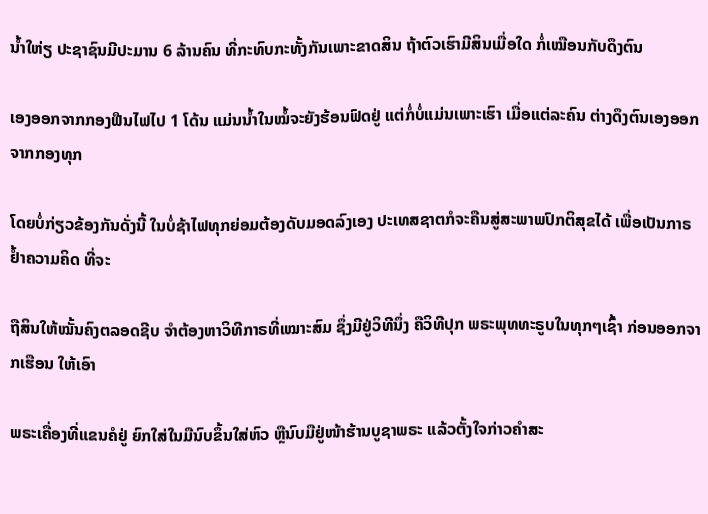ນໍ້າໃຫ່ຽ ປະຊາຊົນມີປະມານ 6 ລ້ານຄົນ ທີ່ກະທົບກະທັ້ງກັນເພາະຂາດສິນ ຖ້າຕົວເຮົາມີສິນເມື່ອໃດ ກໍ່ເໝືອນກັບດຶງຕົນ

ເອງອອກຈາກກອງຟືນໄຟໄປ 1 ໂດ້ນ ແມ່ນນໍ້າໃນໝໍ້ຈະຍັງຮ້ອນຟົດຢູ່ ແຕ່ກໍ່ບໍ່ແມ່ນເພາະເຮົາ ເມື່ອແຕ່ລະຄົນ ຕ່າງດຶງຕົນເອງອອກຈາກກອງທຸກ

ໂດຍບໍ່ກ່ຽວຂ້ອງກັນດັ່ງນີ້ ໃນບໍ່ຊ້າໄຟທຸກຍ່ອມຕ້ອງດັບມອດລົງເອງ ປະເທສຊາຕກໍຈະຄືນສູ່ສະພາພປົກຕິສຸຂໄດ້ ເພື່ອເປັນກາຣຢໍ້າຄວາມຄິດ ທີ່ຈະ

ຖືສິນໃຫ້ໝັ້ນຄົງຕລອດຊີບ ຈຳຕ້ອງຫາວິທີກາຣທີ່ເໝາະສົມ ຊຶ່ງມີຢູ່ວິທີນຶ່ງ ຄືວິທີປຸກ ພຣະພຸທທະຣູບໃນທຸກໆເຊົ້າ ກ່ອນອອກຈາກເຮືອນ ໃຫ້ເອົາ

ພຣະເຄື່ອງທີ່ແຂນຄໍຢູ່ ຍົກໃສ່ໃນມືນົບຂຶ້ນໃສ່ຫົວ ຫຼືນົບມືຢູ່ໜ້າຮ້ານບູຊາພຣະ ແລ້ວຕັ້ງໃຈກ່າວຄຳສະ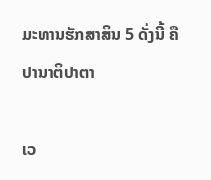ມະທານຮັກສາສິນ 5 ດັ່ງນີ້ ຄື ປານາຕິປາຕາ

ເວ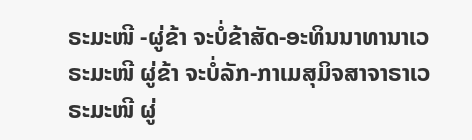ຣະມະໜີ -ຜູ່ຂ້າ ຈະບໍ່ຂ້າສັດ-ອະທິນນາທານາເວຣະມະໜີ ຜູ່ຂ້າ ຈະບໍ່ລັກ-ກາເມສຸມິຈສາຈາຣາເວຣະມະໜີ ຜູ່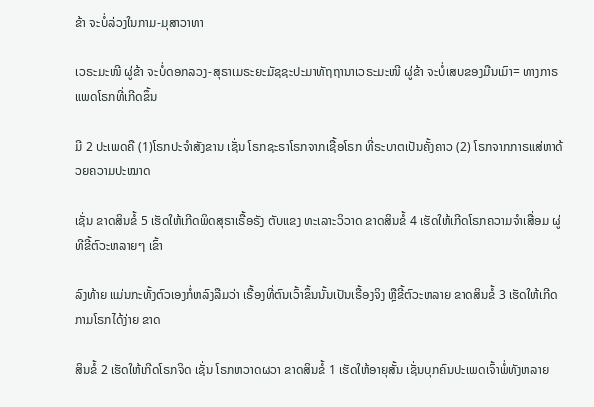ຂ້າ ຈະບໍ່ລ່ວງໃນກາມ-ມຸສາວາທາ

ເວຣະມະໜີ ຜູ່ຂ້າ ຈະບໍ່ດອກລວງ-ສຸຣາເມຣະຍະມັຊຊະປະມາທັຖຖານາເວຣະມະໜີ ຜູ່ຂ້າ ຈະບໍ່ເສບຂອງມືນເມົາ= ທາງກາຣແພດໂຣກທີ່ເກີດຂຶ້ນ

ມີ 2 ປະເພດຄື (1)ໂຣກປະຈຳສັງຂານ ເຊັ່ນ ໂຣກຊະຣາໂຣກຈາກເຊື້ອໂຣກ ທີ່ຣະບາຕເປັນຄັ້ງຄາວ (2) ໂຣກຈາກກາຣແສ່ຫາດ້ວຍຄວາມປະໝາດ

ເຊັ່ນ ຂາດສິນຂໍ້ 5 ເຮັດໃຫ້ເກີດພິດສຸຣາເຣື້ອຣັງ ຕັບແຂງ ທະເລາະວິວາດ ຂາດສິນຂໍ້ 4 ເຮັດໃຫ້ເກີດໂຣກຄວາມຈຳເສື່ອມ ຜູ່ທີຂີ້ຕົວະຫລາຍໆ ເຂົ້າ

ລົງທ້າຍ ແມ່ນກະທັ້ງຕົວເອງກໍ່ຫລົງລືມວ່າ ເຣື້ອງທີ່ຕົນເວົ້າຂຶ້ນນັ້ນເປັນເຣື້ອງຈິງ ຫຼືຂີ້ຕົວະຫລາຍ ຂາດສິນຂໍ້ 3 ເຮັດໃຫ້ເກີດກາມໂຣກໄດ້ງ່າຍ ຂາດ

ສິນຂໍ້ 2 ເຮັດໃຫ້ເກີດໂຣກຈິດ ເຊັ່ນ ໂຣກຫວາດຜວາ ຂາດສິນຂໍ້ 1 ເຮັດໃຫ້ອາຍຸສັ້ນ ເຊັ່ນບຸກຄົນປະເພດເຈົ້າພໍ່ທັງຫລາຍ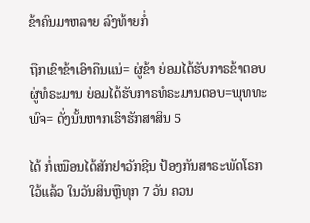ຂ້າຄົນມາຫລາຍ ລົງທ້າຍກໍ່

ຖືກເຂົາຂ້າເອົາຄືນແນ່= ຜູ່ຂ້າ ຍ່ອມໄດ້ຮັບກາຣຂ້າຕອບ ຜູ່ທໍຣະມານ ຍ່ອມໄດ້ຮັບກາຣທໍຣະມານຕອບ=ພຸທທະພົຈ= ດັ່ງນັ້ນຫາກເຮົາຮັກສາສິນ 5

ໄດ້ ກໍ່ເໝືອນໄດ້ສັກຢາວັກຊີນ ປ້ອງກັນສາຣະພັດໂຣກໃວ້ແລ້ວ ໃນວັນສິນຫຼືທຸກ 7 ວັນ ຄວນ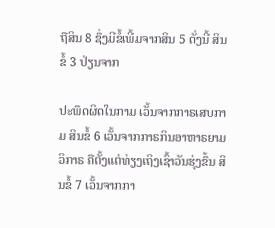ຖືສິນ 8 ຊຶ່ງມີຂໍ້ເພີ້ມຈາກສິນ 5 ດັ່ງນີ້ ສິນຂໍ້ 3 ປ່ຽນຈາກ

ປະພຶດຜິດໃນກາມ ເວັ້ນຈາກກາຣເສບກາມ ສິນຂໍ້ 6 ເວັ້ນຈາກກາຣກິນອາຫາຣຍາມວິກາຣ ຄືຕັ້ງແຕ່ທ່ຽງເຖິງເຊົ້າວັນຮຸ່ງຂຶ້ນ ສິນຂໍ້ 7 ເວັ້ນຈາກກາ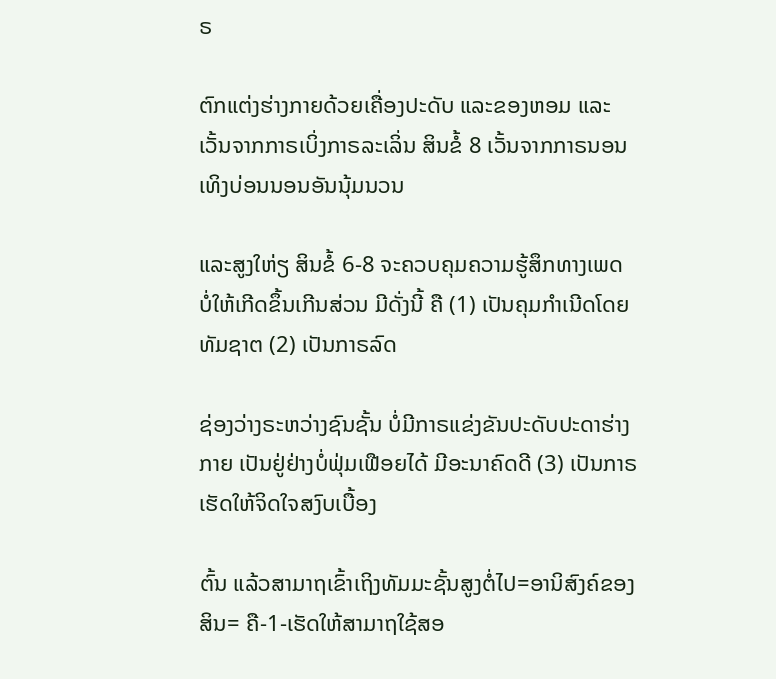ຣ

ຕົກແຕ່ງຮ່າງກາຍດ້ວຍເຄື່ອງປະດັບ ແລະຂອງຫອມ ແລະເວັ້ນຈາກກາຣເບິ່ງກາຣລະເລິ່ນ ສິນຂໍ້ 8 ເວັ້ນຈາກກາຣນອນເທິງບ່ອນນອນອັນນຸ້ມນວນ

ແລະສູງໃຫ່ຽ ສິນຂໍ້ 6-8 ຈະຄວບຄຸມຄວາມຮູ້ສຶກທາງເພດ ບໍ່ໃຫ້ເກີດຂຶ້ນເກີນສ່ວນ ມີດັ່ງນີ້ ຄື (1) ເປັນຄຸມກຳເນີດໂດຍທັມຊາຕ (2) ເປັນກາຣລົດ

ຊ່ອງວ່າງຣະຫວ່າງຊົນຊັ້ນ ບໍ່ມີກາຣແຂ່ງຂັນປະດັບປະດາຮ່າງກາຍ ເປັນຢູ່ຢ່າງບໍ່ຟຸ່ມເຟືອຍໄດ້ ມີອະນາຄົດດີ (3) ເປັນກາຣເຮັດໃຫ້ຈິດໃຈສງົບເບື້ອງ

ຕົ້ນ ແລ້ວສາມາຖເຂົ້າເຖິງທັມມະຊັ້ນສູງຕໍ່ໄປ=ອານິສົງຄ໌ຂອງສິນ= ຄື-1-ເຮັດໃຫ້ສາມາຖໃຊ້ສອ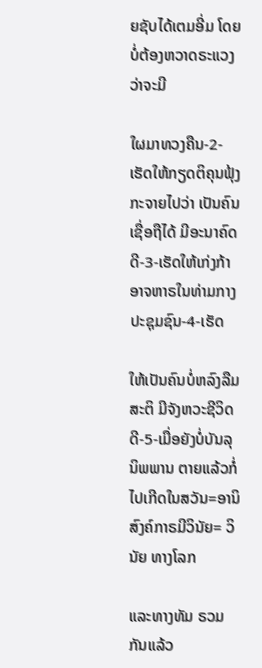ຍຊັບໄດ້ເຕມອີ່ມ ໂດຍບໍ່ຕ້ອງຫວາດຣະແວງ ວ່າຈະມີ

ໃຜມາທວງຄືນ-2-ເຮັດໃຫ້ກຽດຕິຄຸນຟຸ້ງກະຈາຍໄປວ່າ ເປັນຄົນເຊື່ອຖືໄດ້ ມີອະນາຄົດດີ-3-ເຮັດໃຫ້ເກ່ງກ້າອາຈຫາຣໃນທ່າມກາງປະຊຸມຊົນ-4-ເຮັດ

ໃຫ້ເປັນຄົນບໍ່ຫລົງລືມສະຕິ ມີຈັງຫວະຊີວິດດີ-5-ເມື່ອຍັງບໍ່ບັນລຸນິພພານ ຕາຍແລ້ວກໍ່ໄປເກີດໃນສວັນ=ອານິສົງຄ໌ກາຣມີວິນັຍ= ວິນັຍ ທາງໂລກ

ແລະທາງທັມ ຣວມກັນແລ້ວ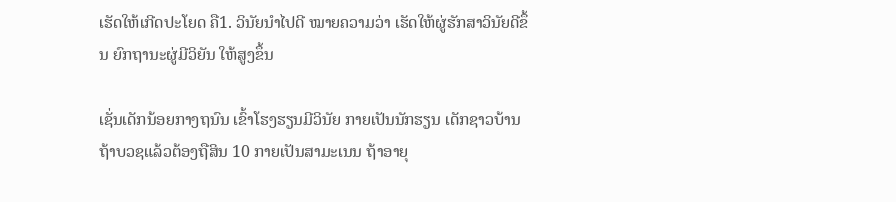ເຮັດໃຫ້ເກີດປະໂຍດ ຄື1. ວິນັຍນຳໄປດີ ໝາຍຄວາມວ່າ ເຮັດໃຫ້ຜູ່ຮັກສາວິນັຍດີຂຶ້ນ ຍົກຖານະຜູ່ມີວິຍັນ ໃຫ້ສູງຂຶ້ນ

ເຊັ່ນເດັກນ້ອຍກາງຖນົນ ເຂົ້າໂຮງຮຽນມີວິນັຍ ກາຍເປັນນັກຮຽນ ເດັກຊາວບ້ານ ຖ້າບວຊແລ້ວຕ້ອງຖືສິນ 10 ກາຍເປັນສາມະເນນ ຖ້າອາຍຸ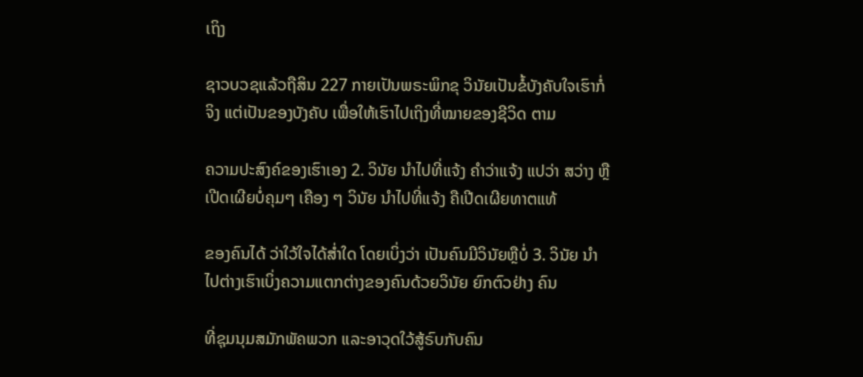ເຖິງ

ຊາວບວຊແລ້ວຖືສິນ 227 ກາຍເປັນພຣະພິກຂຸ ວິນັຍເປັນຂໍ້ບັງຄັບໃຈເຮົາກໍ່ຈິງ ແຕ່ເປັນຂອງບັງຄັບ ເພື່ອໃຫ້ເຮົາໄປເຖິງທີ່ໝາຍຂອງຊີວິດ ຕາມ

ຄວາມປະສົງຄ໌ຂອງເຮົາເອງ 2. ວິນັຍ ນຳໄປທີ່ແຈ້ງ ຄຳວ່າແຈ້ງ ແປວ່າ ສວ່າງ ຫຼືເປີດເຜີຍບໍ່ຄຸມໆ ເຄືອງ ໆ ວິນັຍ ນຳໄປທີ່ແຈ້ງ ຄືເປີດເຜີຍທາຕແທ້

ຂອງຄົນໄດ້ ວ່າໃວ້ໃຈໄດ້ສໍ່າໃດ ໂດຍເບິ່ງວ່າ ເປັນຄົນມີວິນັຍຫຼືບໍ່ 3. ວິນັຍ ນຳໄປຕ່າງເຮົາເບິ່ງຄວາມແຕກຕ່າງຂອງຄົນດ້ວຍວິນັຍ ຍົກຕົວຢ່າງ ຄົນ

ທີ່ຊຸມນຸມສມັກພັຄພວກ ແລະອາວຸດໃວ້ສູ້ຣົບກັບຄົນ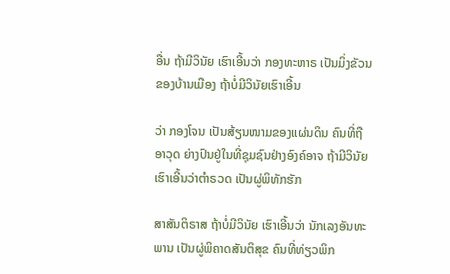ອື່ນ ຖ້າມີວິນັຍ ເຮົາເອີ້ນວ່າ ກອງທະຫາຣ ເປັນມິ່ງຂັວນຂອງບ້ານເມືອງ ຖ້າບໍ່ມີວິນັຍເຮົາເອີ້ນ

ວ່າ ກອງໂຈນ ເປັນສ້ຽນໜາມຂອງແຜ່ນດິນ ຄົນທີ່ຖືອາວຸດ ຍ່າງປົນຢູ່ໃນທີ່ຊຸມຊົນຢ່າງອົງຄ໌ອາຈ ຖ້າມີວິນັຍເຮົາເອີ້ນວ່າຕຳຣວດ ເປັນຜູ່ພິທັກຮັກ

ສາສັນຕິຣາສ ຖ້າບໍ່ມີວິນັຍ ເຮົາເອີ້ນວ່າ ນັກເລງອັນທະພານ ເປັນຜູ່ພິຄາດສັນຕິສຸຂ ຄົນທີ່ທ່ຽວພິກ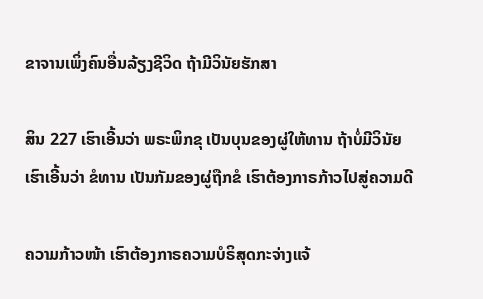ຂາຈານເພິ່ງຄົນອື່ນລ້ຽງຊີວິດ ຖ້າມີວິນັຍຮັກສາ

ສິນ 227 ເຮົາເອີ້ນວ່າ ພຣະພິກຂຸ ເປັນບຸນຂອງຜູ່ໃຫ້ທານ ຖ້າບໍ່ມີວິນັຍ ເຮົາເອີ້ນວ່າ ຂໍທານ ເປັນກັມຂອງຜູ່ຖືກຂໍ ເຮົາຕ້ອງກາຣກ້າວໄປສູ່ຄວາມດີ

ຄວາມກ້າວໜ້າ ເຮົາຕ້ອງກາຣຄວາມບໍຣິສຸດກະຈ່າງແຈ້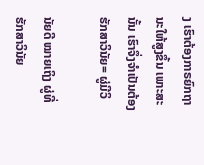ງ ເຮົາຕ້ອງກາຣຍົກຖານະໃຫ້ສູງຂຶ້ນ ເພາະສະນັ້ນ ເຮົາຈຶ່ງຈຳເປັນຕ້ອງຮັກສາວິນັຍ= ຜູ່ມີວິ

ນັຍດີ ໝາຍເຖິງ ຜູ່ທີ່ຮັກສາວິນັຍ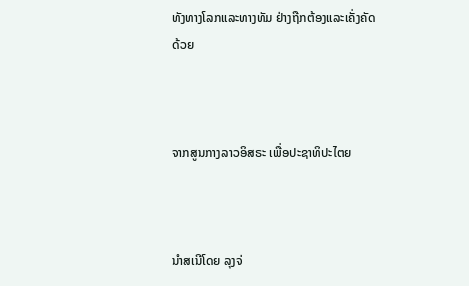ທັງທາງໂລກແລະທາງທັມ ຢ່າງຖືກຕ້ອງແລະເຄັ່ງຄັດດ້ວຍ



ຈາກສູນກາງລາວອິສຣະ ເພື່ອປະຊາທິປະໄຕຍ



ນຳສເນີໂດຍ ລຸງຈ່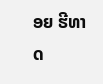ອຍ ຮີທາດ